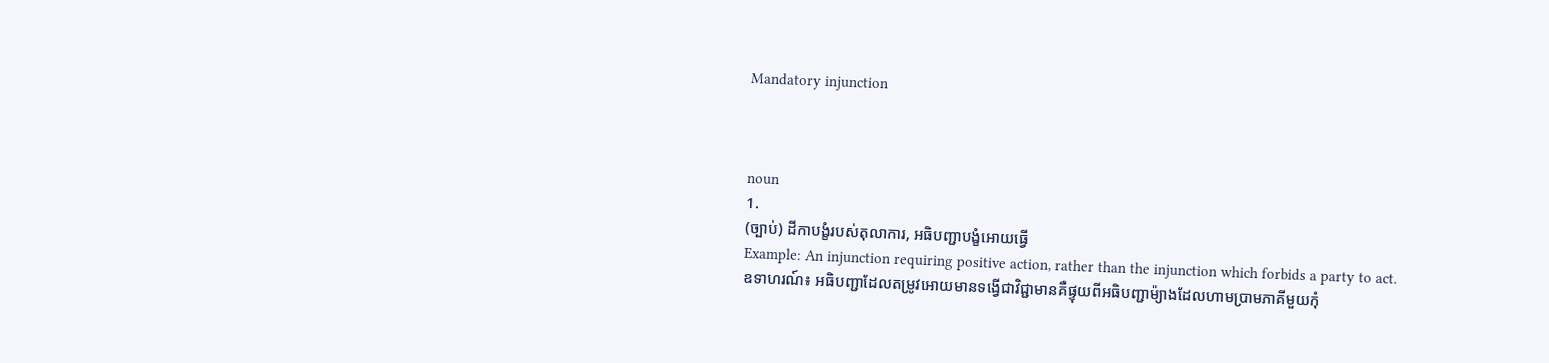Mandatory injunction



noun
1.
(ច្បាប់) ដីកាបង្ខំរបស់តុលាការ, អធិបញ្ជាបង្ខំអោយធ្វើ
Example: An injunction requiring positive action, rather than the injunction which forbids a party to act.
ឧទាហរណ៍៖ អធិបញ្ជាដែលតម្រូវអោយមានទង្វើជាវិជ្ជាមានគឺផ្ទុយពីអធិបញ្ជាម៉្យាងដែលហាមប្រាមភាគីមួយកុំ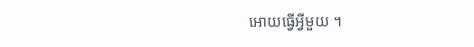អោយធ្វើអ្វីមួយ ។